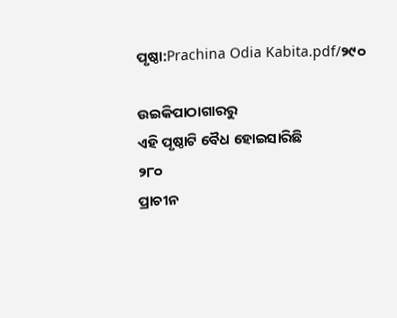ପୃଷ୍ଠା:Prachina Odia Kabita.pdf/୨୯୦

ଉଇକିପାଠାଗାର‌ରୁ
ଏହି ପୃଷ୍ଠାଟି ବୈଧ ହୋଇସାରିଛି
୨୮୦
ପ୍ରାଚୀନ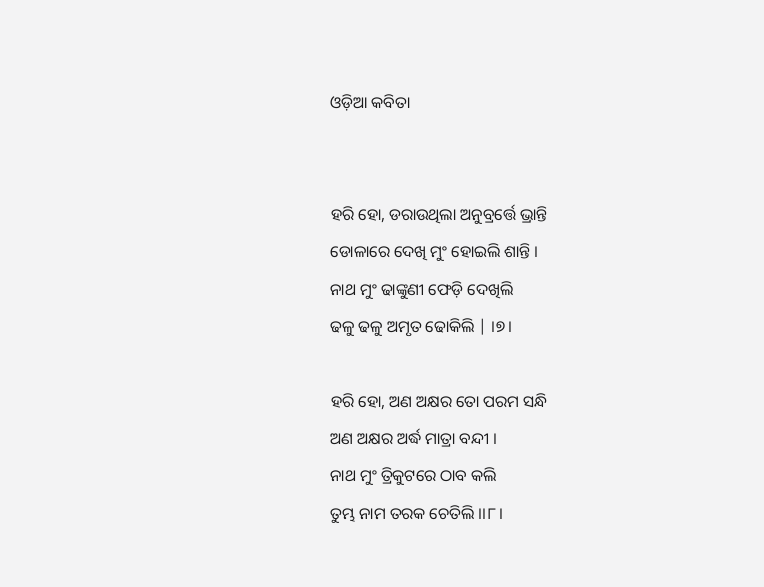ଓଡ଼ିଆ କବିତା


ହରି ହୋ, ଡରାଉଥିଲା ଅନୁବ୍ରର୍ତ୍ତେ ଭ୍ରାନ୍ତି
ଡୋଳାରେ ଦେଖି ମୁଂ ହୋଇଲି ଶାନ୍ତି ।
ନାଥ ମୁଂ ଢାଙ୍କୁଣୀ ଫେଡ଼ି ଦେଖିଲି
ଢଳୁ ଢଳୁ ଅମୃତ ଢୋକିଲି | ।୭।

ହରି ହୋ, ଅଣ ଅକ୍ଷର ତୋ ପରମ ସନ୍ଧି
ଅଣ ଅକ୍ଷର ଅର୍ଦ୍ଧ ମାତ୍ରା ବନ୍ଦୀ ।
ନାଥ ମୁଂ ତ୍ରିକୁଟରେ ଠାବ କଲି
ତୁମ୍ଭ ନାମ ତରକ ଚେତିଲି ।।୮।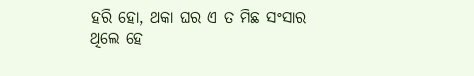ହରି ହୋ, ଥକା ଘର ଏ ତ ମିଛ ସଂସାର
ଥିଲେ ହେ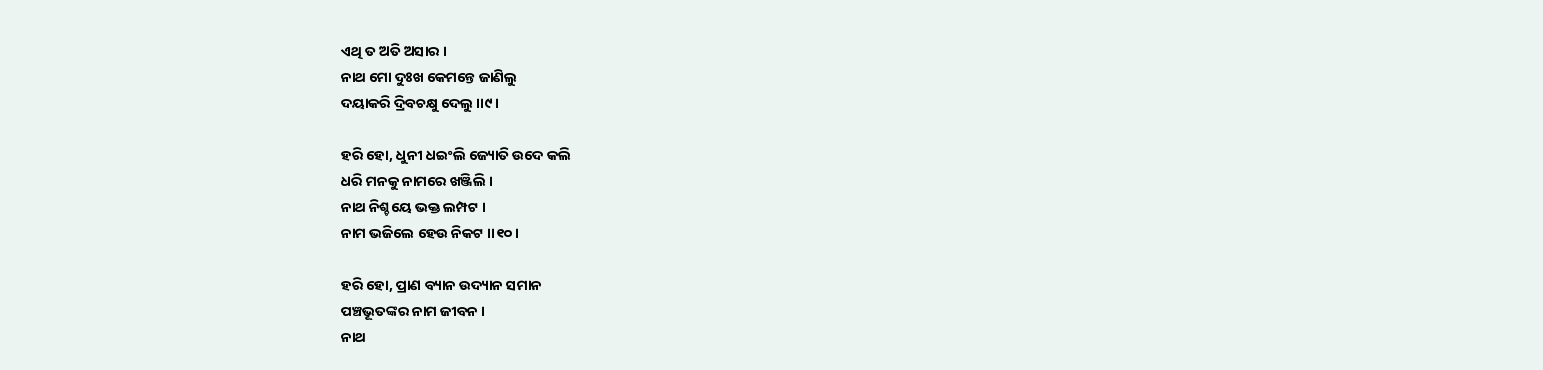ଏଥି ତ ଅତି ଅସାର ।
ନାଥ ମୋ ଦୁଃଖ କେମନ୍ତେ ଜାଣିଲୁ
ଦୟାକରି ଦ୍ରିବଚକ୍ଷୁ ଦେଲୁ ।।୯।

ହରି ହୋ, ଧୁନୀ ଧଇଂଲି ଜ୍ୟୋତି ଉଦେ କଲି
ଧରି ମନକୁ ନାମରେ ଖଞ୍ଜିଲି ।
ନାଥ ନିଶ୍ଚୟେ ଭକ୍ତ ଲମ୍ପଟ ।
ନାମ ଭଜିଲେ ହେଉ ନିକଟ ।।୧୦।

ହରି ହୋ, ପ୍ରାଣ ବ୍ୟାନ ଉଦ୍ୟାନ ସମାନ
ପଞ୍ଚଭୂତଙ୍କର ନାମ ଜୀବନ ।
ନାଥ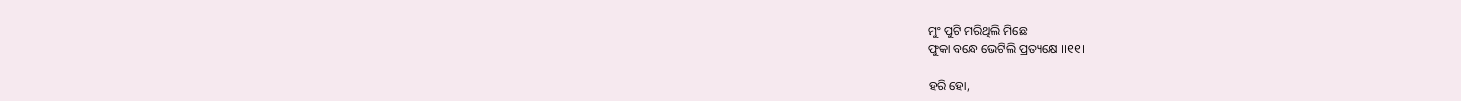ମୁଂ ପୁଟି ମରିଥିଲି ମିଛେ
ଫୁକା ବନ୍ଧେ ଭେଟିଲି ପ୍ରତ୍ୟକ୍ଷେ ।।୧୧।

ହରି ହୋ,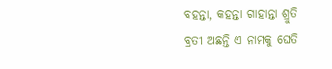ବହନ୍ତା, କହନ୍ତା ଗାହାନ୍ତା ଶ୍ରୁତି
ବ୍ରତୀ ଅଛନ୍ତି ଏ ନାମକୁ ଘେତି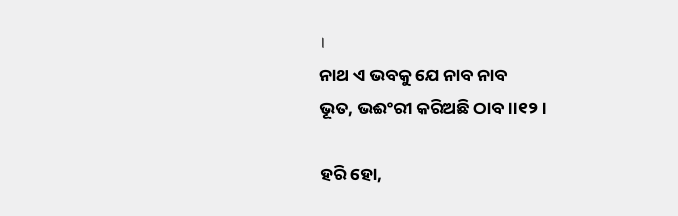।
ନାଥ ଏ ଭବକୁ ଯେ ନାବ ନାବ
ଭୂତ, ଭଈଂରୀ କରିଅଛି ଠାବ ।।୧୨।

ହରି ହୋ,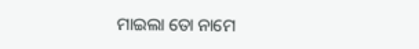ମାଇଲା ତୋ ନାମେ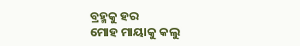ବ୍ରହ୍ମକୁ ହର
ମୋହ ମାୟାକୁ କଲୁ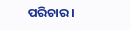ପରିଚାର ।